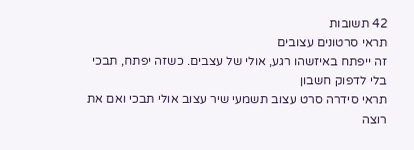42 תשובות
תראי סרטונים עצובים
זה ייפתח באיזשהו רגע, אולי של עצבים. כשזה יפתח, תבכי בלי לדפוק חשבון
תראי סידרה סרט עצוב תשמעי שיר עצוב אולי תבכי ואם את רוצה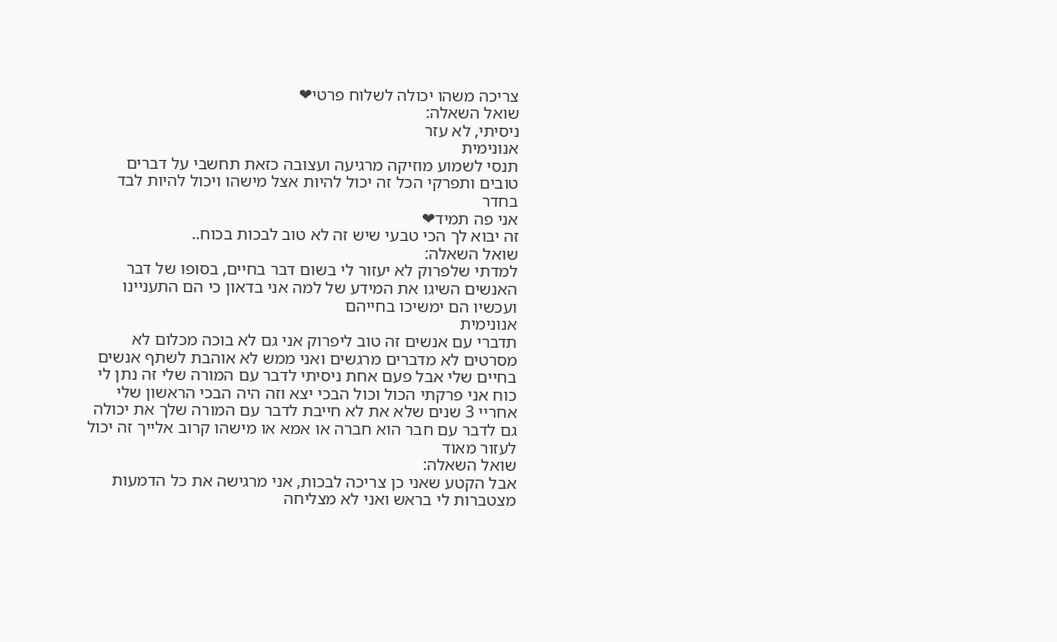צריכה משהו יכולה לשלוח פרטי❤
שואל השאלה:
ניסיתי, לא עזר
אנונימית
תנסי לשמוע מוזיקה מרגיעה ועצובה כזאת תחשבי על דברים טובים ותפרקי הכל זה יכול להיות אצל מישהו ויכול להיות לבד בחדר
אני פה תמיד❤
זה יבוא לך הכי טבעי שיש זה לא טוב לבכות בכוח..
שואל השאלה:
למדתי שלפרוק לא יעזור לי בשום דבר בחיים, בסופו של דבר האנשים השיגו את המידע של למה אני בדאון כי הם התעניינו ועכשיו הם ימשיכו בחייהם
אנונימית
תדברי עם אנשים זה טוב ליפרוק אני גם לא בוכה מכלום לא מסרטים לא מדברים מרגשים ואני ממש לא אוהבת לשתף אנשים בחיים שלי אבל פעם אחת ניסיתי לדבר עם המורה שלי זה נתן לי כוח אני פרקתי הכול וכול הבכי יצא וזה היה הבכי הראשון שלי אחריי 3 שנים שלא את לא חייבת לדבר עם המורה שלך את יכולה גם לדבר עם חבר הוא חברה או אמא או מישהו קרוב אלייך זה יכול לעזור מאוד
שואל השאלה:
אבל הקטע שאני כן צריכה לבכות, אני מרגישה את כל הדמעות מצטברות לי בראש ואני לא מצליחה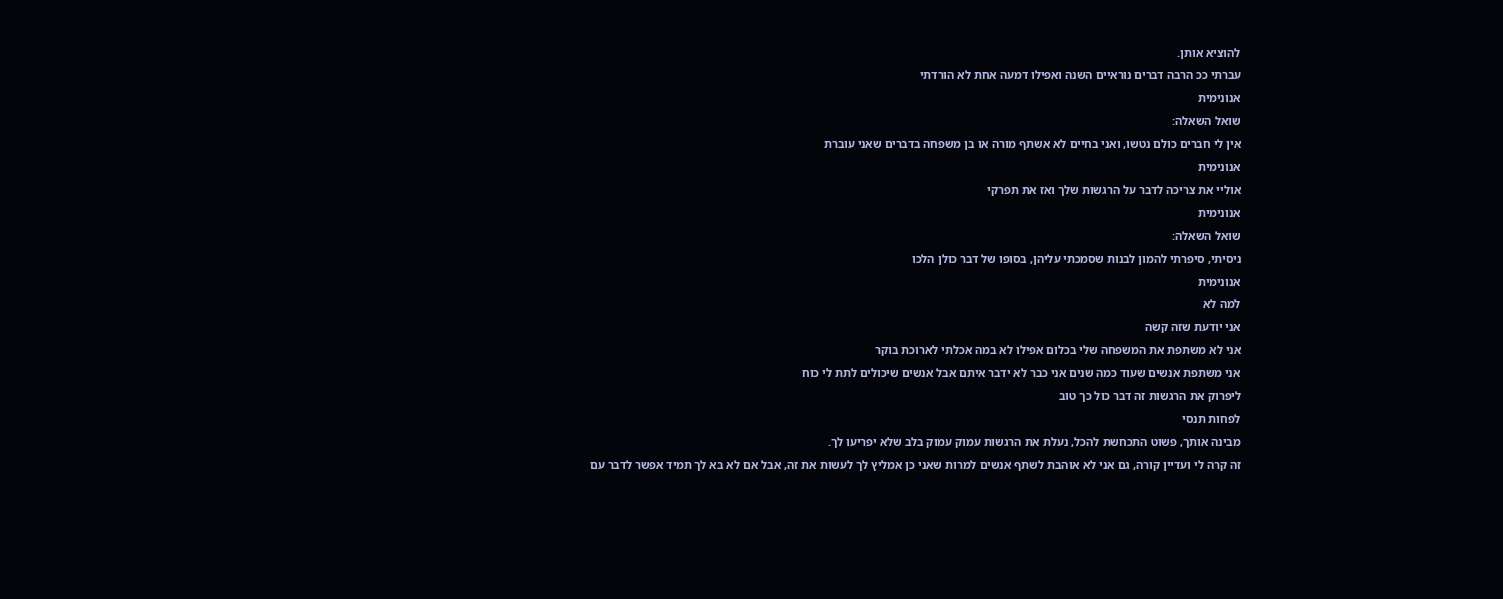להוציא אותן.
עברתי ככ הרבה דברים נוראיים השנה ואפילו דמעה אחת לא הורדתי
אנונימית
שואל השאלה:
אין לי חברים כולם נטשו, ואני בחיים לא אשתף מורה או בן משפחה בדברים שאני עוברת
אנונימית
אוליי את צריכה לדבר על הרגשות שלך ואז את תפרקי
אנונימית
שואל השאלה:
ניסיתי, סיפרתי להמון לבנות שסמכתי עליהן, בסופו של דבר כולן הלכו
אנונימית
למה לא
אני יודעת שזה קשה
אני לא משתפת את המשפחה שלי בכלום אפילו לא במה אכלתי לארוכת בוקר
אני משתפת אנשים שעוד כמה שנים אני כבר לא ידבר איתם אבל אנשים שיכולים לתת לי כוח
ליפרוק את הרגשות זה דבר כול כך טוב
לפחות תנסי
מבינה אותך, פשוט התכחשת להכל, נעלת את הרגשות עמוק עמוק בלב שלא יפריעו לך.
זה קרה לי ועדיין קורה, גם אני לא אוהבת לשתף אנשים למרות שאני כן אמליץ לך לעשות את זה, אבל אם לא בא לך תמיד אפשר לדבר עם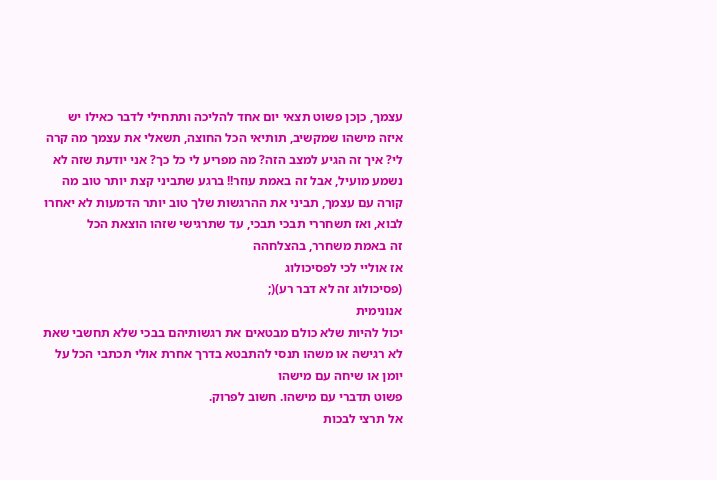עצמך, כןכן פשוט תצאי יום אחד להליכה ותתחילי לדבר כאילו יש איזה מישהו שמקשיב, תותיאי הכל החוצה, תשאלי את עצמך מה קרה לי? איך זה הגיע למצב הזה? מה מפריע לי כל כך? אני יודעת שזה לא נשמע מועיל, אבל זה באמת עוזר!! ברגע שתביני קצת יותר טוב מה קורה עם עצמך, תביני את ההרגשות שלך טוב יותר הדמעות לא יאחרו לבוא, ואז תשחררי תבכי תבכי, עד שתרגישי שזהו הוצאת הכל
זה באמת משחרר, בהצלחהה
אז אוליי לכי לפסיכולוג
(פסיכולוג זה לא דבר רע)(;
אנונימית
יכול להיות שלא כולם מבטאים את רגשותיהם בבכי שלא תחשבי שאת לא רגישה או משהו תנסי להתבטא בדרך אחרת אולי תכתבי הכל על יומן או שיחה עם מישהו
פשוט תדברי עם מישהו. חשוב לפרוק.
אל תרצי לבכות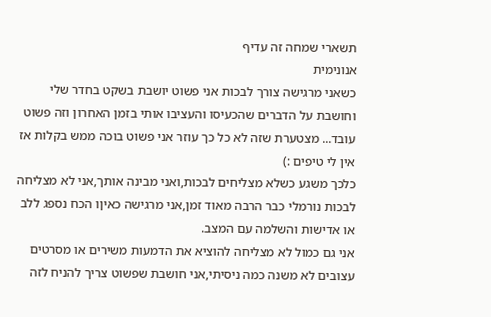תשארי שמחה זה עדיף
אנונימית
כשאני מרגישה צורך לבכות אני פשוט יושבת בשקט בחדר שלי וחושבת על הדברים שהכעיסו והעציבו אותי בזמן האחרון וזה פשוט עובד... מצטערת שזה לא כל כך עוזר אני פשוט בוכה ממש בקלות אז אין לי טיפים :)
כלכך משגע כשלא מצליחים לבכות,ואני מבינה אותך,אני לא מצליחה לבכות נורמלי כבר הרבה מאוד זמן,אני מרגישה כאיןו הכח נספג ללב או אדישות והשלמה עם המצב.
אני גם כמול לא מצליחה להוציא את הדמעות משירים או מסרטים עצובים לא משנה כמה ניסיתי,אני חושבת שפשוט צריך להניח לזה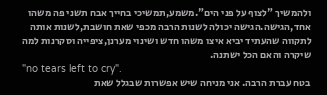ולהמשיך "לצוף על פני הים".משמע,תמשיכי בחייך אבח תשני פה משהו אחד,הגישה.הגישה יכולה לשנות הרבה מכפי שאת חושבת,לשנות אותה לתקווה שהעתיד יביא איצו משהו חדש ושינוי מערנן,ציפייה וסקרנות למה שיקרה והאם הכל ישתנה.
"no tears left to cry".
בטח עברת הרבה. אני מניחה שיש אפשרות שבגלל שאת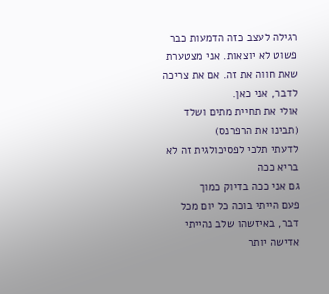רגילה לעצב כזה הדמעות כבר פשוט לא יוצאות. אני מצטערת שאת חווה את זה. אם את צריכה לדבר, אני כאן.
אולי את תחיית מתים ושלד (תבינו את הרפרנס)
לדעתי תלכי לפסיכולגית זה לא בריא ככה
גם אני ככה בדיוק כמוך
פעם הייתי בוכה כל יום מכל דבר, באיזשהו שלב נהייתי אדישה יותר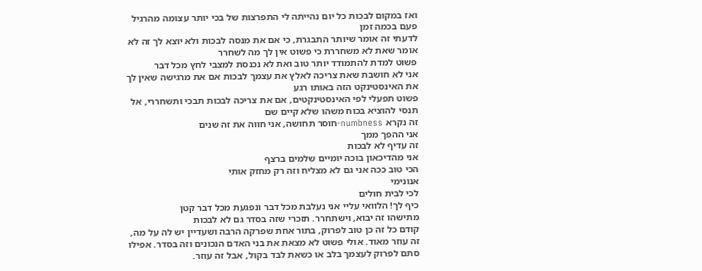ואז במקום לבכות כל יום נהייתה לי התפרצות של בכי יותר עצומה מהרגיל פעם בכמה זמן
לדעתי זה אומר שיותר התבגרת, כי אם את מנסה לבכות ולא יוצא לך זה לא אומר שאת לא משחררת כי פשוט אין לך מה לשחרר
פשוט למדת להתמודד יותר טוב ואת לא נכנסת למצבי לחץ מכל דבר
אני לא חושבת שאת צריכה לאלץ את עצמך לבכות אם את מרגישה שאין לך את האינסטינקט הזה באותו רגע
פשוט תפעלי לפי האינסטינקטים, אם את צריכה לבכות תבכי ותשחררי, אל תנסי להוציא בכוח משהו שלא קיים שם
זה נקרא numbness-חוסר תחושה, אני חווה את זה שנים
אני ההפך ממך
זה עדיף לא לבכות
אני מהדיכאון בוכה יומיים שלמים ברצף
הכי טוב ככה אני גם לא מצליח וזה רק מחזק אותי
אנונימי
לכי לבית חולים
כיף לך! הלוואי עליי אני נעלבת מכל דבר ונפגעת מכל דבר קטן
מתישהו זה יבוא, וישתחרר. תזכרי שזה בסדר גם לא לבכות
קודם כל זה כן טוב לפרוק, בתור אחת שפרקה הרבה ושעדיין יש לה על מה, זה עוזר מאוד. אולי פשוט לא מצאת את בני האדם הנכונים וזה בסדר. אפילו סתם לפרוק לעצמך בלב או כשאת לבד בקול, אבל זה עוזר.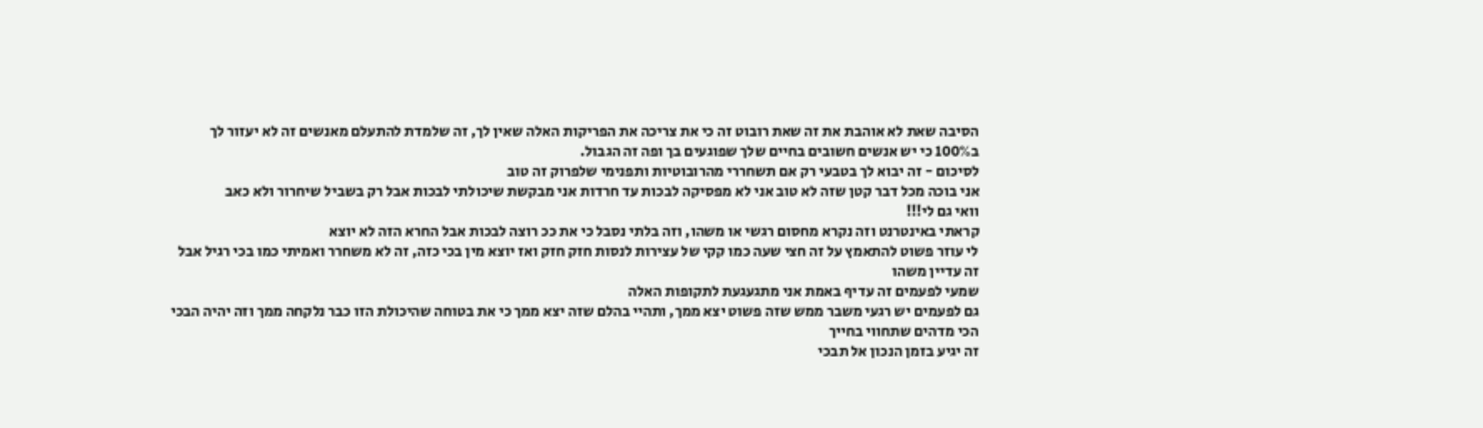הסיבה שאת לא אוהבת את זה שאת רובוט זה כי את צריכה את הפריקות האלה שאין לך, זה שלמדת להתעלם מאנשים זה לא יעזור לך ב100% כי יש אנשים חשובים בחיים שלך שפוגעים בך ופה זה הגבול.
לסיכום - זה יבוא לך בטבעי רק אם תשחררי מהרובוטיות ותפנימי שלפרוק זה טוב
אני בוכה מכל דבר קטן שזה לא טוב אני לא מפסיקה לבכות עד חרדות אני מבקשת שיכולתי לבכות אבל רק בשביל שיחרור ולא כאב
וואי גם לי!!!
קראתי באינטרנט וזה נקרא מחסום רגשי או משהו, וזה בלתי נסבל כי את ככ רוצה לבכות אבל החרא הזה לא יוצא
לי עוזר פשוט להתאמץ על זה חצי שעה כמו קקי של עצירות לנסות חזק חזק ואז יוצא מין בכי כזה, זה לא משחרר ואמיתי כמו בכי רגיל אבל זה עדיין משהו
שמעי לפעמים זה עדיף באמת אני מתגעגעת לתקופות האלה
גם לפעמים יש רגעי משבר ממש שזה פשוט יצא ממך, ותהיי בהלם שזה יצא ממך כי את בטוחה שהיכולת הזו כבר נלקחה ממך וזה יהיה הבכי הכי מדהים שתחווי בחייך
זה יגיע בזמן הנכון אל תבכי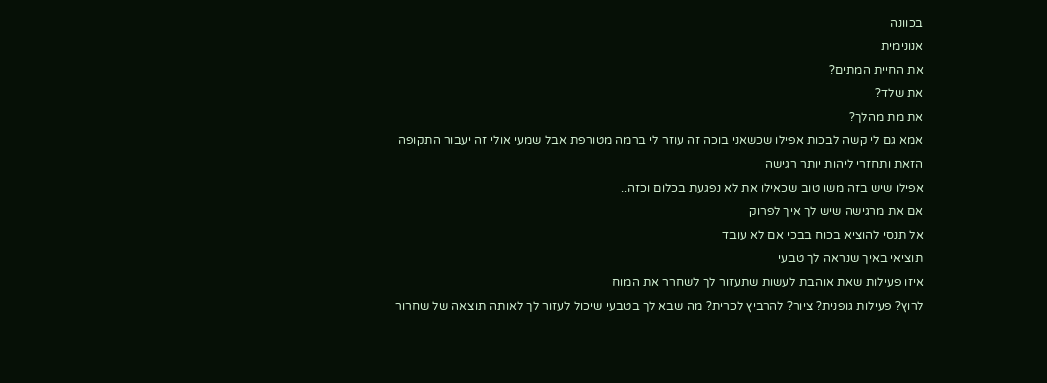בכוונה
אנונימית
את החיית המתים?
את שלד?
את מת מהלך?
אמא גם לי קשה לבכות אפילו שכשאני בוכה זה עוזר לי ברמה מטורפת אבל שמעי אולי זה יעבור התקופה הזאת ותחזרי ליהות יותר רגישה
אפילו שיש בזה משו טוב שכאילו את לא נפגעת בכלום וכזה..
אם את מרגישה שיש לך איך לפרוק
אל תנסי להוציא בכוח בבכי אם לא עובד
תוציאי באיך שנראה לך טבעי
איזו פעילות שאת אוהבת לעשות שתעזור לך לשחרר את המוח
לרוץ? פעילות גופנית? ציור? להרביץ לכרית? מה שבא לך בטבעי שיכול לעזור לך לאותה תוצאה של שחרור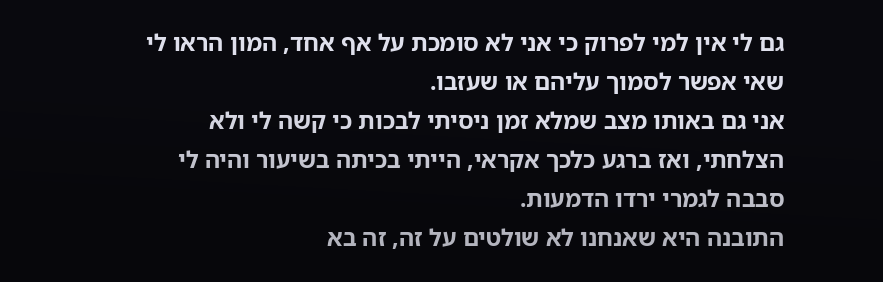גם לי אין למי לפרוק כי אני לא סומכת על אף אחד, המון הראו לי שאי אפשר לסמוך עליהם או שעזבו.
אני גם באותו מצב שמלא זמן ניסיתי לבכות כי קשה לי ולא הצלחתי, ואז ברגע כלכך אקראי, הייתי בכיתה בשיעור והיה לי סבבה לגמרי ירדו הדמעות.
התובנה היא שאנחנו לא שולטים על זה, זה בא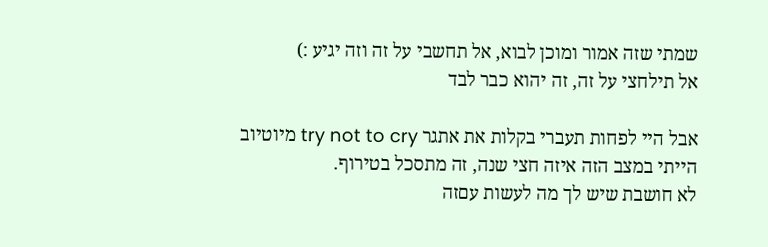שמתי שזה אמור ומוכן לבוא, אל תחשבי על זה וזה יגיע :)
אל תילחצי על זה, זה יהוא כבר לבד

אבל היי לפחות תעברי בקלות את אתגר try not to cry מיוטיוב
הייתי במצב הזה איזה חצי שנה, זה מתסכל בטירוף.
לא חושבת שיש לך מה לעשות עםזה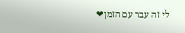לי זה עבר עם הזמן❤